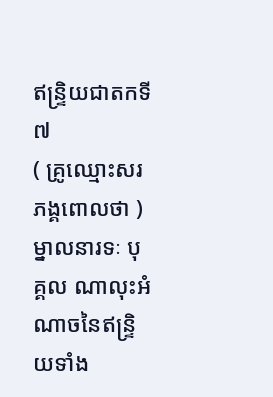ឥន្ទ្រិយជាតកទី ៧
( គ្រូឈ្មោះសរភង្គពោលថា ) ម្នាលនារទៈ បុគ្គល ណាលុះអំណាចនៃឥន្ទ្រិយទាំង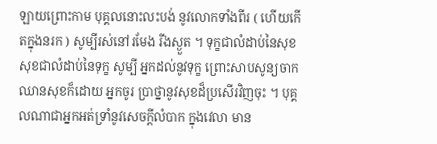ឡាយព្រោះកាម បុគ្គលនោះលះបង់ នូវលោកទាំងពីរ ( ហើយកើតក្នុងនរក ) សូម្បីរស់នៅរមែង រីងស្ងួត ។ ទុក្ខជាលំដាប់នៃសុខ សុខជាលំដាប់នៃទុក្ខ សូម្បី អ្នកដល់នូវទុក្ខ ព្រោះសាបសូន្យចាកឈានសុខក៏ដោយ អ្នកចូរ ប្រាថ្នានូវសុខដ៏ប្រសើរវិញចុះ ។ បុគ្គលណាជាអ្នកអត់ទ្រាំនូវសេចក្តីលំបាក ក្នុងវេលា មាន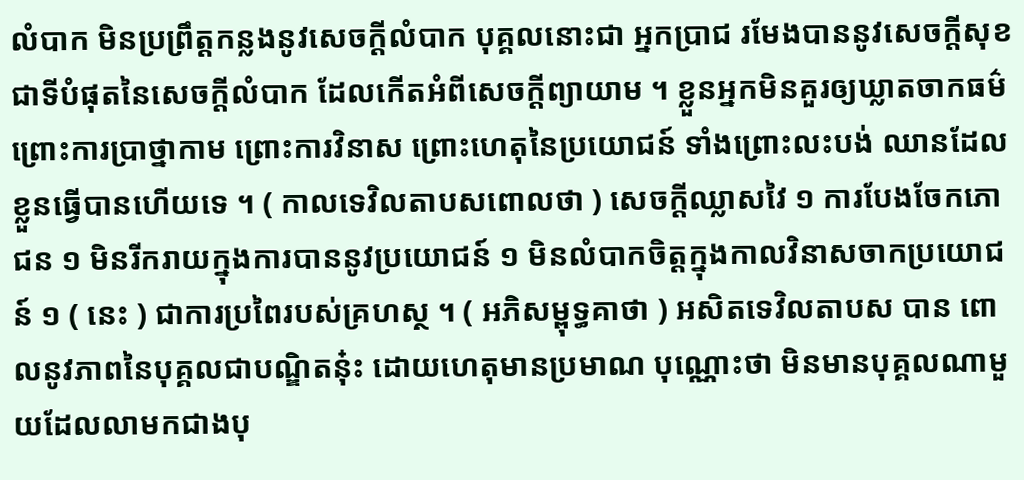លំបាក មិនប្រព្រឹត្តកន្លងនូវសេចក្តីលំបាក បុគ្គលនោះជា អ្នកប្រាជ រមែងបាននូវសេចក្តីសុខជាទីបំផុតនៃសេចក្តីលំបាក ដែលកើតអំពីសេចក្តីព្យាយាម ។ ខ្លួនអ្នកមិនគួរឲ្យឃ្លាតចាកធម៌ ព្រោះការប្រាថ្នាកាម ព្រោះការវិនាស ព្រោះហេតុនៃប្រយោជន៍ ទាំងព្រោះលះបង់ ឈានដែលខ្លួនធ្វើបានហើយទេ ។ ( កាលទេវិលតាបសពោលថា ) សេចក្តីឈ្លាសវៃ ១ ការបែងចែកភោជន ១ មិនរីករាយក្នុងការបាននូវប្រយោជន៍ ១ មិនលំបាកចិត្តក្នុងកាលវិនាសចាកប្រយោជន៍ ១ ( នេះ ) ជាការប្រពៃរបស់គ្រហស្ថ ។ ( អភិសម្ពុទ្ធគាថា ) អសិតទេវិលតាបស បាន ពោលនូវភាពនៃបុគ្គលជាបណ្ឌិតនុ៎ះ ដោយហេតុមានប្រមាណ បុណ្ណោះថា មិនមានបុគ្គលណាមួយដែលលាមកជាងបុ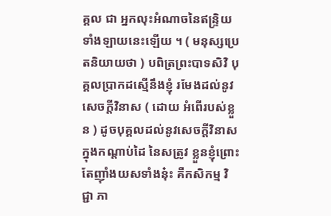គ្គល ជា អ្នកលុះអំណាចនៃឥន្ទ្រិយទាំងឡាយនេះឡើយ ។ ( មនុស្សប្រេតនិយាយថា ) បពិត្រព្រះបាទសិវិ បុគ្គលប្រាកដស្មើនឹងខ្ញុំ រមែងដល់នូវសេចក្តីវិនាស ( ដោយ អំពើរបស់ខ្លួន ) ដូចបុគ្គលដល់នូវសេចក្តីវិនាសក្នុងកណ្តាប់ដៃ នៃសត្រូវ ខ្លួនខ្ញុំព្រោះតែញ៉ាំងយសទាំងនុ៎ះ គឺកសិកម្ម វិជ្ជា ភា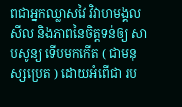ពជាអ្នកឈ្លាសវៃ វិវាហមង្គល សីល និងភាពនៃចិត្តទន់ឲ្យ សាបសូន្យ ទើបមកកើត ( ជាមនុស្សប្រេត ) ដោយអំពើជា រប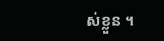ស់ខ្លួន ។